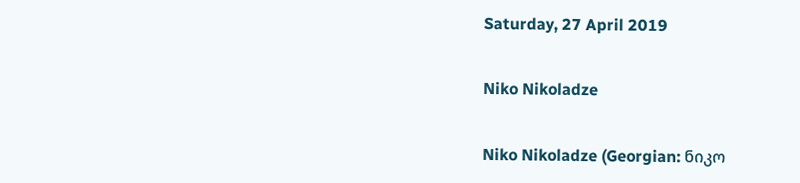Saturday, 27 April 2019

Niko Nikoladze

Niko Nikoladze (Georgian: ნიკო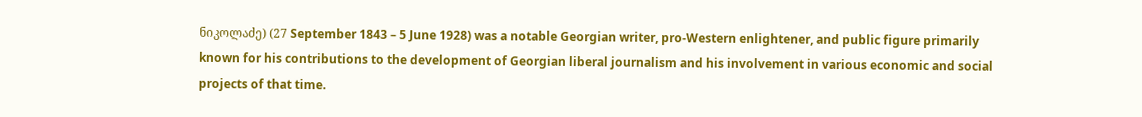ნიკოლაძე) (27 September 1843 – 5 June 1928) was a notable Georgian writer, pro-Western enlightener, and public figure primarily known for his contributions to the development of Georgian liberal journalism and his involvement in various economic and social projects of that time.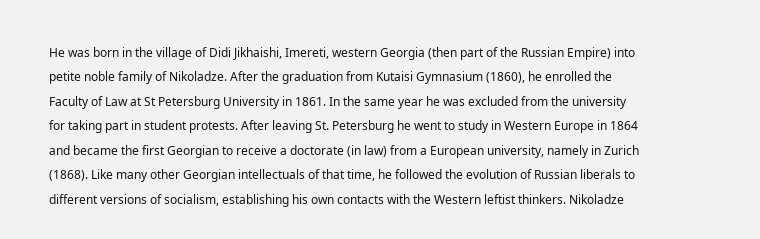He was born in the village of Didi Jikhaishi, Imereti, western Georgia (then part of the Russian Empire) into petite noble family of Nikoladze. After the graduation from Kutaisi Gymnasium (1860), he enrolled the Faculty of Law at St Petersburg University in 1861. In the same year he was excluded from the university for taking part in student protests. After leaving St. Petersburg he went to study in Western Europe in 1864 and became the first Georgian to receive a doctorate (in law) from a European university, namely in Zurich (1868). Like many other Georgian intellectuals of that time, he followed the evolution of Russian liberals to different versions of socialism, establishing his own contacts with the Western leftist thinkers. Nikoladze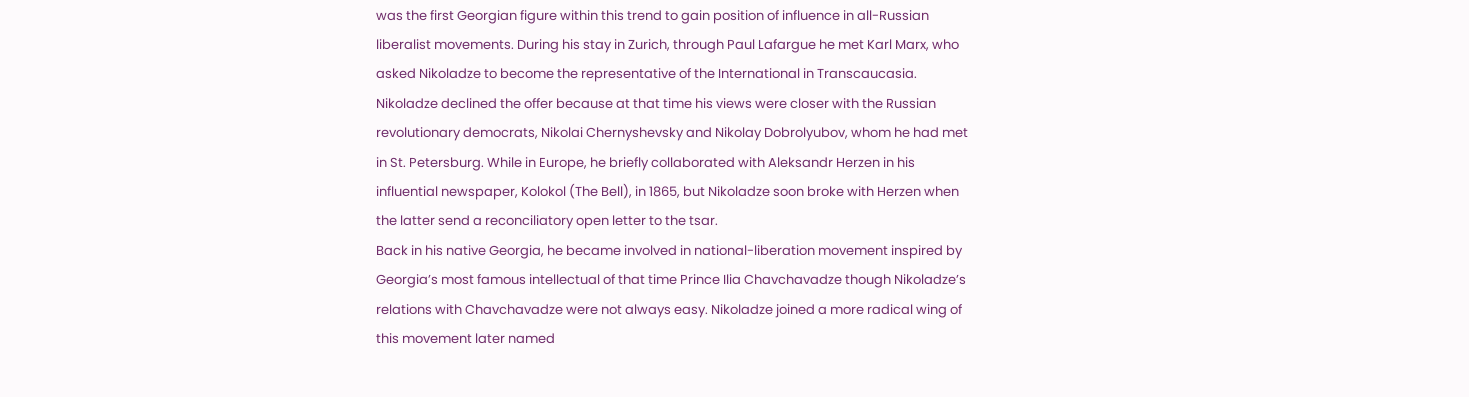was the first Georgian figure within this trend to gain position of influence in all-Russian liberalist movements. During his stay in Zurich, through Paul Lafargue he met Karl Marx, who asked Nikoladze to become the representative of the International in Transcaucasia. Nikoladze declined the offer because at that time his views were closer with the Russian revolutionary democrats, Nikolai Chernyshevsky and Nikolay Dobrolyubov, whom he had met in St. Petersburg. While in Europe, he briefly collaborated with Aleksandr Herzen in his influential newspaper, Kolokol (The Bell), in 1865, but Nikoladze soon broke with Herzen when the latter send a reconciliatory open letter to the tsar.
Back in his native Georgia, he became involved in national-liberation movement inspired by Georgia’s most famous intellectual of that time Prince Ilia Chavchavadze though Nikoladze’s relations with Chavchavadze were not always easy. Nikoladze joined a more radical wing of this movement later named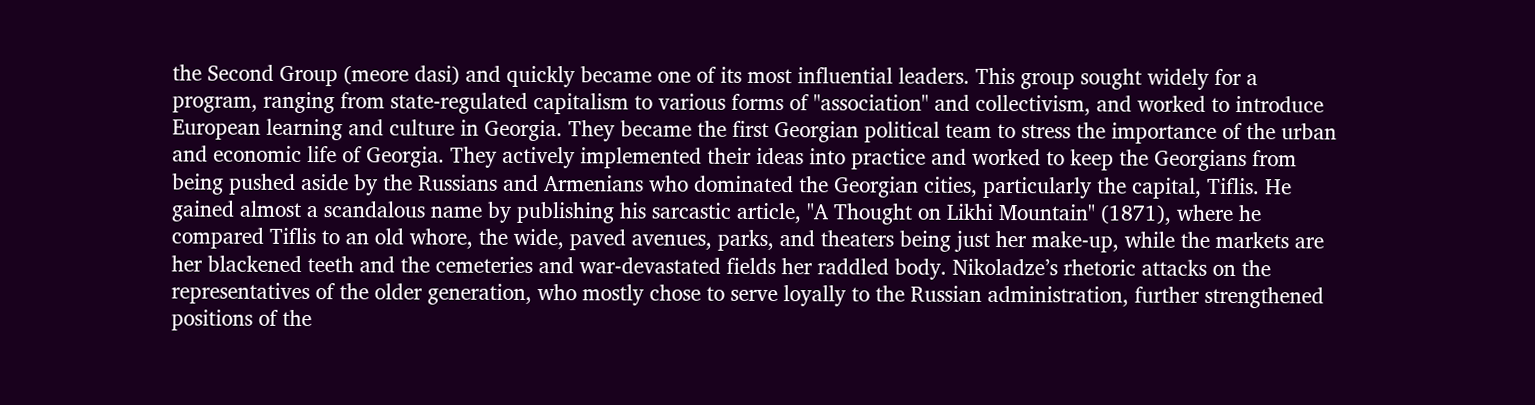the Second Group (meore dasi) and quickly became one of its most influential leaders. This group sought widely for a program, ranging from state-regulated capitalism to various forms of "association" and collectivism, and worked to introduce European learning and culture in Georgia. They became the first Georgian political team to stress the importance of the urban and economic life of Georgia. They actively implemented their ideas into practice and worked to keep the Georgians from being pushed aside by the Russians and Armenians who dominated the Georgian cities, particularly the capital, Tiflis. He gained almost a scandalous name by publishing his sarcastic article, "A Thought on Likhi Mountain" (1871), where he compared Tiflis to an old whore, the wide, paved avenues, parks, and theaters being just her make-up, while the markets are her blackened teeth and the cemeteries and war-devastated fields her raddled body. Nikoladze’s rhetoric attacks on the representatives of the older generation, who mostly chose to serve loyally to the Russian administration, further strengthened positions of the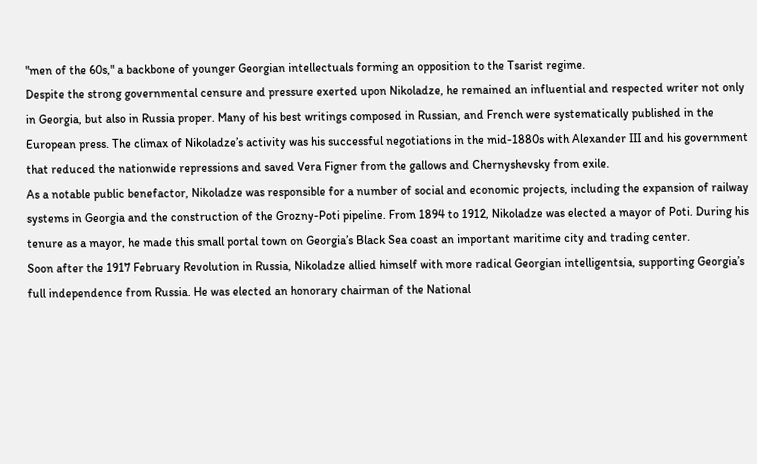"men of the 60s," a backbone of younger Georgian intellectuals forming an opposition to the Tsarist regime.
Despite the strong governmental censure and pressure exerted upon Nikoladze, he remained an influential and respected writer not only in Georgia, but also in Russia proper. Many of his best writings composed in Russian, and French were systematically published in the European press. The climax of Nikoladze’s activity was his successful negotiations in the mid-1880s with Alexander III and his government that reduced the nationwide repressions and saved Vera Figner from the gallows and Chernyshevsky from exile.
As a notable public benefactor, Nikoladze was responsible for a number of social and economic projects, including the expansion of railway systems in Georgia and the construction of the Grozny-Poti pipeline. From 1894 to 1912, Nikoladze was elected a mayor of Poti. During his tenure as a mayor, he made this small portal town on Georgia’s Black Sea coast an important maritime city and trading center.
Soon after the 1917 February Revolution in Russia, Nikoladze allied himself with more radical Georgian intelligentsia, supporting Georgia’s full independence from Russia. He was elected an honorary chairman of the National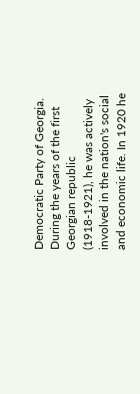Democratic Party of Georgia. During the years of the first Georgian republic (1918-1921), he was actively involved in the nation's social and economic life. In 1920 he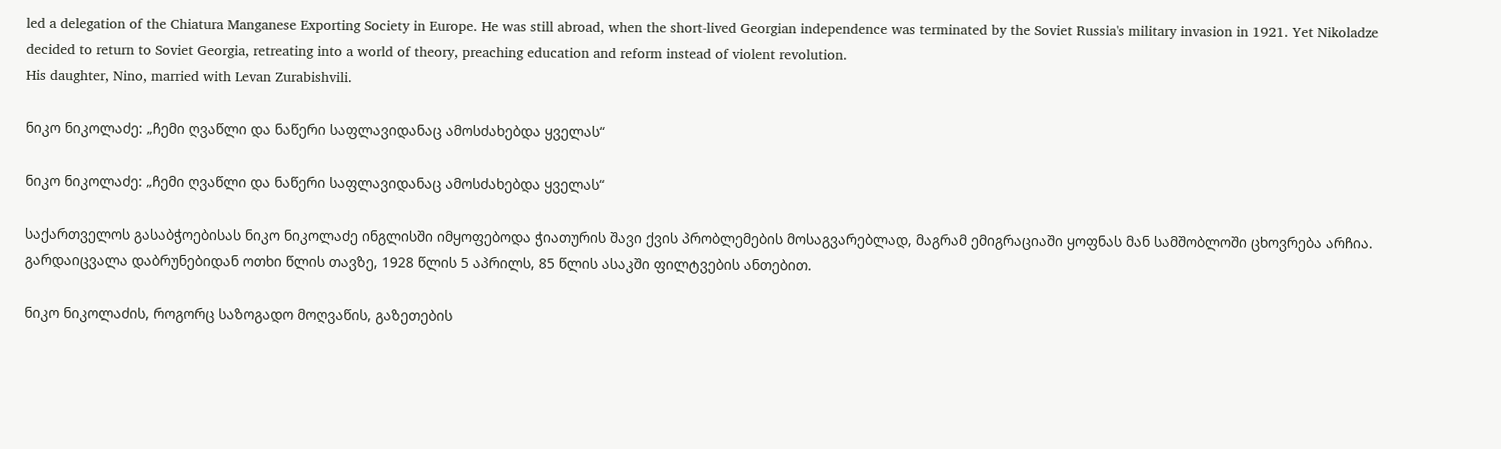led a delegation of the Chiatura Manganese Exporting Society in Europe. He was still abroad, when the short-lived Georgian independence was terminated by the Soviet Russia's military invasion in 1921. Yet Nikoladze decided to return to Soviet Georgia, retreating into a world of theory, preaching education and reform instead of violent revolution.
His daughter, Nino, married with Levan Zurabishvili.

ნიკო ნიკოლაძე: „ჩემი ღვაწლი და ნაწერი საფლავიდანაც ამოსძახებდა ყველას“

ნიკო ნიკოლაძე: „ჩემი ღვაწლი და ნაწერი საფლავიდანაც ამოსძახებდა ყველას“

საქართველოს გასაბჭოებისას ნიკო ნიკოლაძე ინგლისში იმყოფებოდა ჭიათურის შავი ქვის პრობლემების მოსაგვარებლად, მაგრამ ემიგრაციაში ყოფნას მან სამშობლოში ცხოვრება არჩია. გარდაიცვალა დაბრუნებიდან ოთხი წლის თავზე, 1928 წლის 5 აპრილს, 85 წლის ასაკში ფილტვების ანთებით.

ნიკო ნიკოლაძის, როგორც საზოგადო მოღვაწის, გაზეთების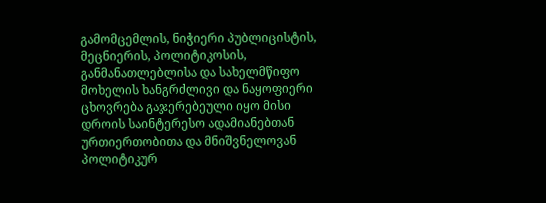გამომცემლის, ნიჭიერი პუბლიცისტის, მეცნიერის, პოლიტიკოსის, განმანათლებლისა და სახელმწიფო მოხელის ხანგრძლივი და ნაყოფიერი ცხოვრება გაჯერებეული იყო მისი დროის საინტერესო ადამიანებთან ურთიერთობითა და მნიშვნელოვან პოლიტიკურ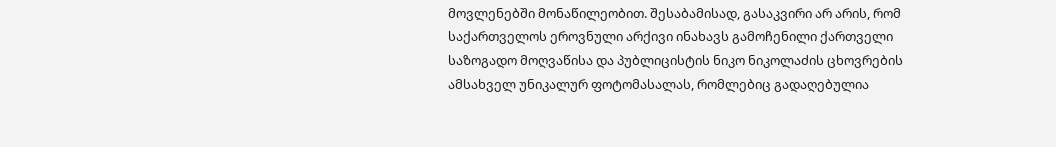მოვლენებში მონაწილეობით. შესაბამისად, გასაკვირი არ არის, რომ საქართველოს ეროვნული არქივი ინახავს გამოჩენილი ქართველი საზოგადო მოღვაწისა და პუბლიცისტის ნიკო ნიკოლაძის ცხოვრების ამსახველ უნიკალურ ფოტომასალას, რომლებიც გადაღებულია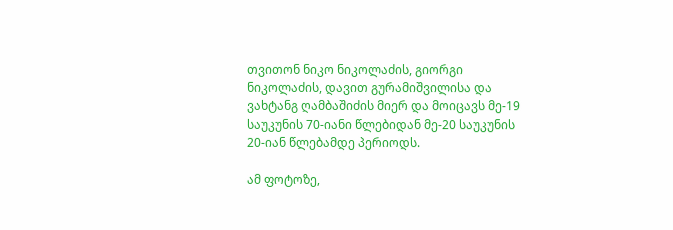თვითონ ნიკო ნიკოლაძის, გიორგი ნიკოლაძის, დავით გურამიშვილისა და ვახტანგ ღამბაშიძის მიერ და მოიცავს მე-19 საუკუნის 70-იანი წლებიდან მე-20 საუკუნის 20-იან წლებამდე პერიოდს.

ამ ფოტოზე,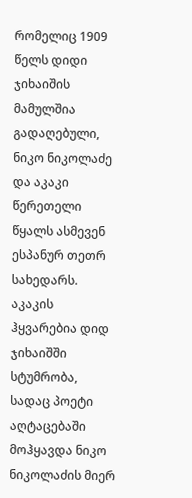რომელიც 1909 წელს დიდი ჯიხაიშის მამულშია გადაღებული, ნიკო ნიკოლაძე და აკაკი წერეთელი წყალს ასმევენ ესპანურ თეთრ სახედარს. აკაკის ჰყვარებია დიდ ჯიხაიშში სტუმრობა, სადაც პოეტი აღტაცებაში მოჰყავდა ნიკო ნიკოლაძის მიერ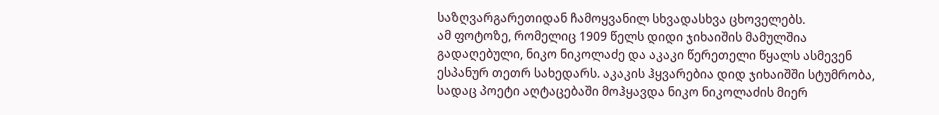საზღვარგარეთიდან ჩამოყვანილ სხვადასხვა ცხოველებს.
ამ ფოტოზე, რომელიც 1909 წელს დიდი ჯიხაიშის მამულშია გადაღებული, ნიკო ნიკოლაძე და აკაკი წერეთელი წყალს ასმევენ ესპანურ თეთრ სახედარს. აკაკის ჰყვარებია დიდ ჯიხაიშში სტუმრობა, სადაც პოეტი აღტაცებაში მოჰყავდა ნიკო ნიკოლაძის მიერ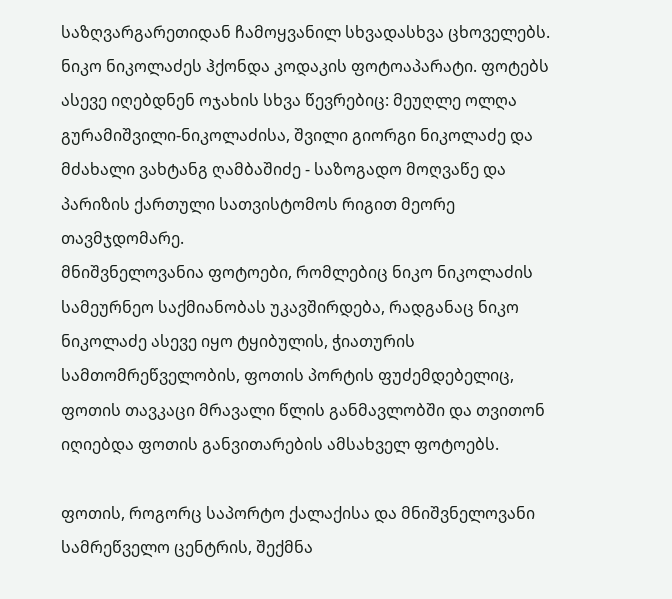საზღვარგარეთიდან ჩამოყვანილ სხვადასხვა ცხოველებს.
ნიკო ნიკოლაძეს ჰქონდა კოდაკის ფოტოაპარატი. ფოტებს ასევე იღებდნენ ოჯახის სხვა წევრებიც: მეუღლე ოლღა გურამიშვილი-ნიკოლაძისა, შვილი გიორგი ნიკოლაძე და მძახალი ვახტანგ ღამბაშიძე - საზოგადო მოღვაწე და პარიზის ქართული სათვისტომოს რიგით მეორე თავმჯდომარე.
მნიშვნელოვანია ფოტოები, რომლებიც ნიკო ნიკოლაძის სამეურნეო საქმიანობას უკავშირდება, რადგანაც ნიკო ნიკოლაძე ასევე იყო ტყიბულის, ჭიათურის სამთომრეწველობის, ფოთის პორტის ფუძემდებელიც, ფოთის თავკაცი მრავალი წლის განმავლობში და თვითონ იღიებდა ფოთის განვითარების ამსახველ ფოტოებს.

ფოთის, როგორც საპორტო ქალაქისა და მნიშვნელოვანი სამრეწველო ცენტრის, შექმნა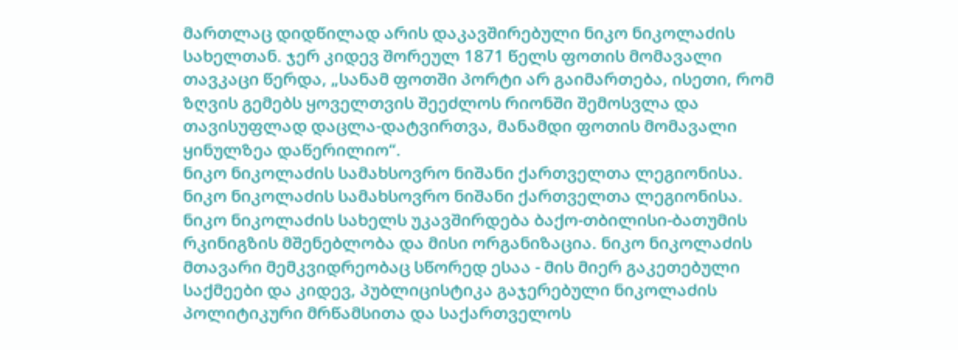მართლაც დიდწილად არის დაკავშირებული ნიკო ნიკოლაძის სახელთან. ჯერ კიდევ შორეულ 1871 წელს ფოთის მომავალი თავკაცი წერდა, „სანამ ფოთში პორტი არ გაიმართება, ისეთი, რომ ზღვის გემებს ყოველთვის შეეძლოს რიონში შემოსვლა და თავისუფლად დაცლა-დატვირთვა, მანამდი ფოთის მომავალი ყინულზეა დაწერილიო“.
ნიკო ნიკოლაძის სამახსოვრო ნიშანი ქართველთა ლეგიონისა.
ნიკო ნიკოლაძის სამახსოვრო ნიშანი ქართველთა ლეგიონისა.
ნიკო ნიკოლაძის სახელს უკავშირდება ბაქო-თბილისი-ბათუმის რკინიგზის მშენებლობა და მისი ორგანიზაცია. ნიკო ნიკოლაძის მთავარი მემკვიდრეობაც სწორედ ესაა - მის მიერ გაკეთებული საქმეები და კიდევ, პუბლიცისტიკა გაჯერებული ნიკოლაძის პოლიტიკური მრწამსითა და საქართველოს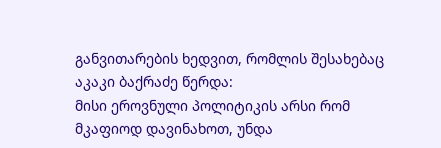განვითარების ხედვით, რომლის შესახებაც აკაკი ბაქრაძე წერდა:
მისი ეროვნული პოლიტიკის არსი რომ მკაფიოდ დავინახოთ, უნდა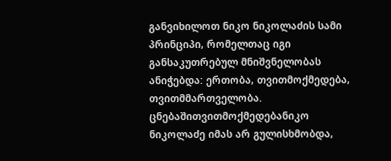განვიხილოთ ნიკო ნიკოლაძის სამი პრინციპი, რომელთაც იგი განსაკუთრებულ მნიშვნელობას ანიჭებდა: ერთობა, თვითმოქმედება, თვითმმართველობა. ცნებაშითვითმოქმედებანიკო ნიკოლაძე იმას არ გულისხმობდა,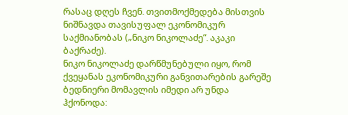რასაც დღეს ჩვენ. თვითმოქმედება მისთვის ნიშნავდა თავისუფალ ეკონომიკურ საქმიანობას („ნიკო ნიკოლაძე“. აკაკი ბაქრაძე).
ნიკო ნიკოლაძე დარწმუნებული იყო, რომ ქვეყანას ეკონომიკური განვითარების გარეშე ბედნიერი მომავლის იმედი არ უნდა ჰქონოდა: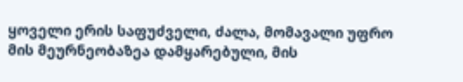ყოველი ერის საფუძველი, ძალა, მომავალი უფრო მის მეურნეობაზეა დამყარებული, მის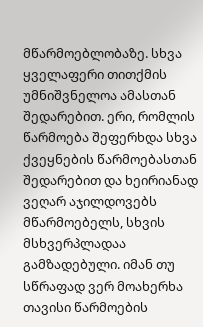მწარმოებლობაზე. სხვა ყველაფერი თითქმის უმნიშვნელოა ამასთან შედარებით. ერი, რომლის წარმოება შეფერხდა სხვა ქვეყნების წარმოებასთან შედარებით და ხეირიანად ვეღარ აჯილდოვებს მწარმოებელს, სხვის მსხვერპლადაა გამზადებული. იმან თუ სწრაფად ვერ მოახერხა თავისი წარმოების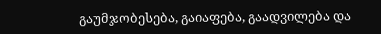გაუმჯობესება, გაიაფება, გაადვილება და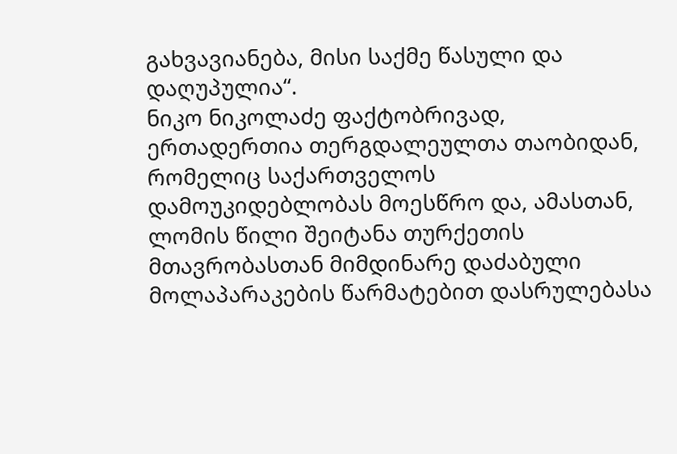გახვავიანება, მისი საქმე წასული და დაღუპულია“.
ნიკო ნიკოლაძე ფაქტობრივად, ერთადერთია თერგდალეულთა თაობიდან, რომელიც საქართველოს დამოუკიდებლობას მოესწრო და, ამასთან, ლომის წილი შეიტანა თურქეთის მთავრობასთან მიმდინარე დაძაბული მოლაპარაკების წარმატებით დასრულებასა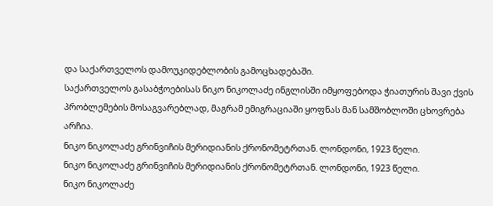და საქართველოს დამოუკიდებლობის გამოცხადებაში.
საქართველოს გასაბჭოებისას ნიკო ნიკოლაძე ინგლისში იმყოფებოდა ჭიათურის შავი ქვის პრობლემების მოსაგვარებლად, მაგრამ ემიგრაციაში ყოფნას მან სამშობლოში ცხოვრება არჩია.
ნიკო ნიკოლაძე გრინვიჩის მერიდიანის ქრონომეტრთან. ლონდონი, 1923 წელი.
ნიკო ნიკოლაძე გრინვიჩის მერიდიანის ქრონომეტრთან. ლონდონი, 1923 წელი.
ნიკო ნიკოლაძე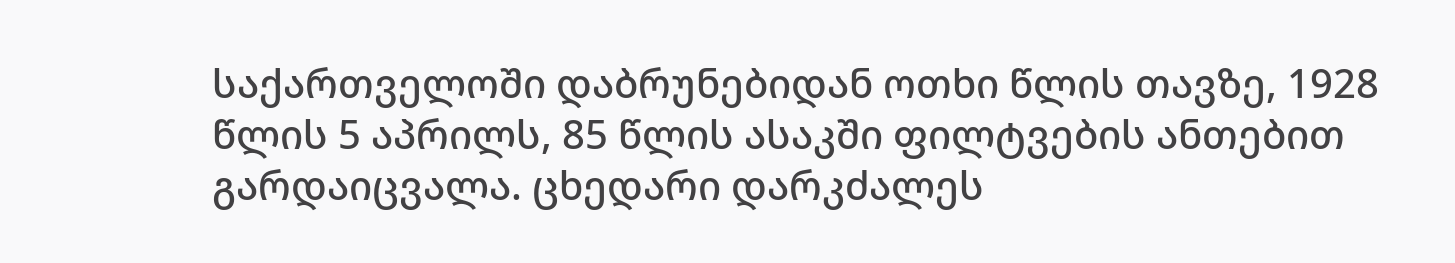საქართველოში დაბრუნებიდან ოთხი წლის თავზე, 1928 წლის 5 აპრილს, 85 წლის ასაკში ფილტვების ანთებით გარდაიცვალა. ცხედარი დარკძალეს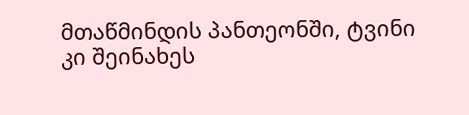მთაწმინდის პანთეონში, ტვინი კი შეინახეს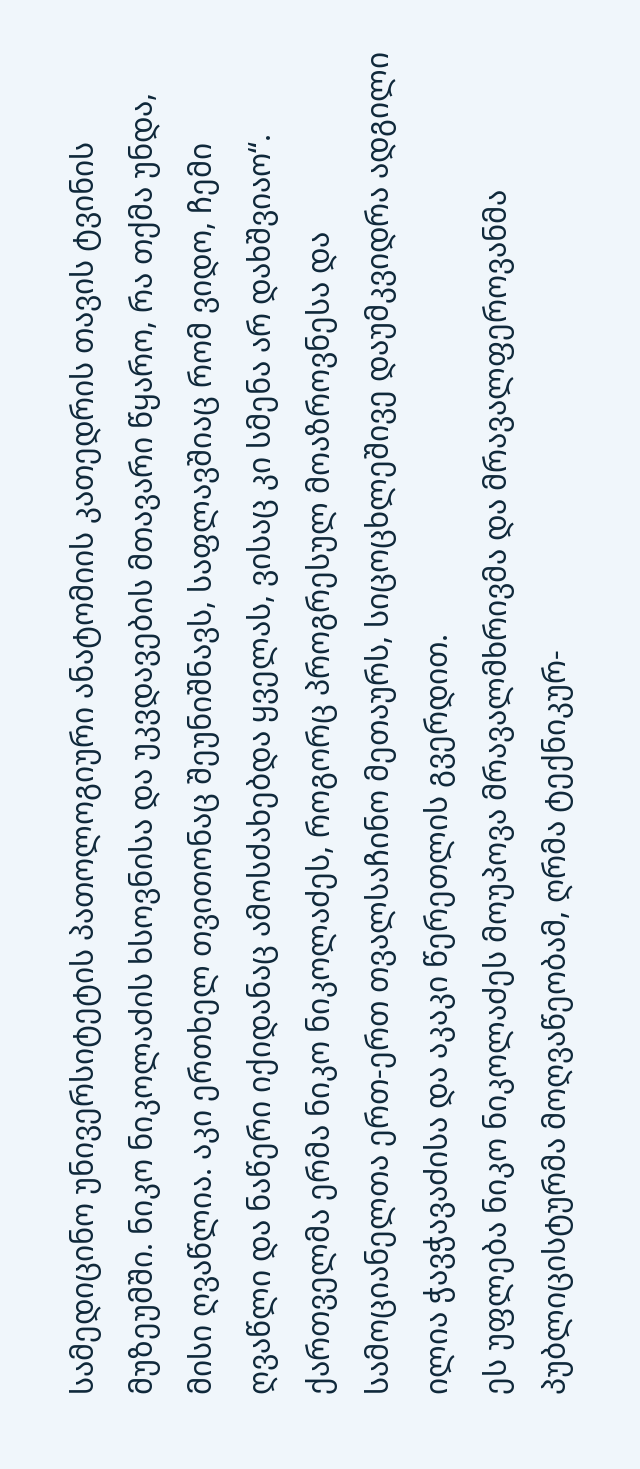სამედიცინო უნივერსიტეტის პათოლოგიური ანატომიის კათედრის თავის ტვინის მუზეუმში. ნიკო ნიკოლაძის ხსოვნისა და უკვდავების მთავარი წყარო, რა თქმა უნდა, მისი ღვაწლია. აკი ერთხელ თვითონაც შეუნიშნავს, საფლავშიაც რომ ვიდო, ჩემი ღვაწლი და ნაწერი იქიდანაც ამოსძახებდა ყველას, ვისაც კი სმენა არ დახშვიაო“.
ქართველმა ერმა ნიკო ნიკოლაძეს, როგორც პროგრესულ მოაზროვნესა და სამოციანელთა ერთ-ერთ თვალსაჩინო მეთაურს, სიცოცხლეშივე დაუმკვიდრა ადგილი ილია ჭავჭავაძისა და აკაკი წერეთლის გვერდით.
ეს უფლება ნიკო ნიკოლაძეს მოუპოვა მრავალმხრივმა და მრავალფეროვანმა პუბლიცისტურმა მოღვაწეობამ, ღრმა ტექნიკურ-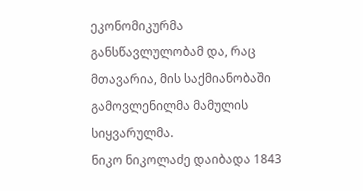ეკონომიკურმა განსწავლულობამ და, რაც მთავარია, მის საქმიანობაში გამოვლენილმა მამულის სიყვარულმა.
ნიკო ნიკოლაძე დაიბადა 1843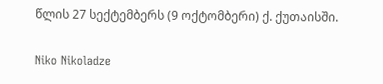წლის 27 სექტემბერს (9 ოქტომბერი) ქ. ქუთაისში.

Niko Nikoladze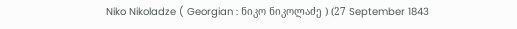Niko Nikoladze ( Georgian : ნიკო ნიკოლაძე ) (27 September 1843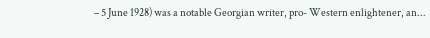– 5 June 1928) was a notable Georgian writer, pro- Western enlightener, an...